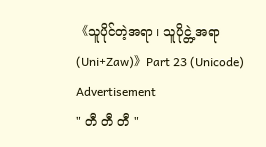《သူပိုင်တဲ့အရာ ၊ သူပိုင္တဲ့အရာ (Uni+Zaw)》Part 23 (Unicode)
Advertisement
" တီ တီ တီ "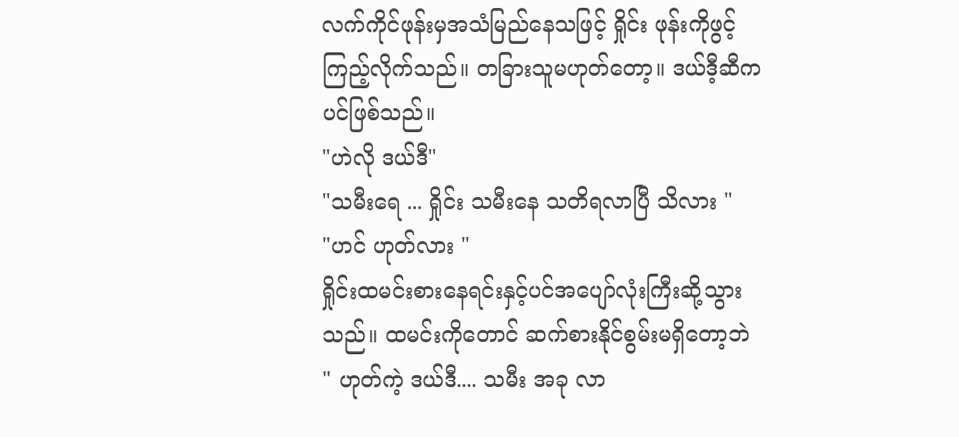လက်ကိုင်ဖုန်းမှအသံမြည်နေသဖြင့် ရှိုင်း ဖုန်းကိုဖွင့်ကြည့်လိုက်သည်။ တခြားသူမဟုတ်တော့။ ဒယ်ဒီ့ဆီကပင်ဖြစ်သည်။
"ဟဲလို ဒယ်ဒီ"
"သမီးရေ ... ရှိုင်း သမီးနေ သတိရလာပြီ သိလား "
"ဟင် ဟုတ်လား "
ရှိုင်းထမင်းစားနေရင်းနှင့်ပင်အပျော်လုံးကြီးဆို့သွားသည်။ ထမင်းကိုတောင် ဆက်စားနိုင်စွမ်းမရှိတော့ဘဲ
" ဟုတ်ကဲ့ ဒယ်ဒီ.... သမီး အခု လာ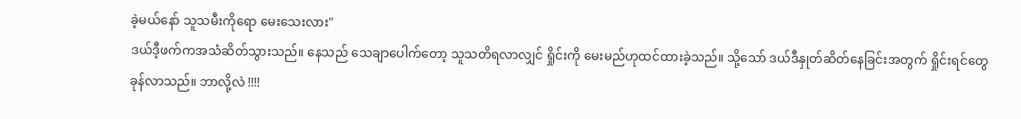ခဲ့မယ်နော် သူသမီးကိုရော မေးသေးလား"
ဒယ်ဒီ့ဖက်ကအသံဆိတ်သွားသည်။ နေသည် သေချာပေါက်တော့ သူသတိရလာလျှင် ရှိုင်းကို မေးမည်ဟုထင်ထားခဲ့သည်။ သို့သော် ဒယ်ဒီနှုတ်ဆိတ်နေခြင်းအတွက် ရှိုင်းရင်တွေခုန်လာသည်။ ဘာလို့လဲ !!!!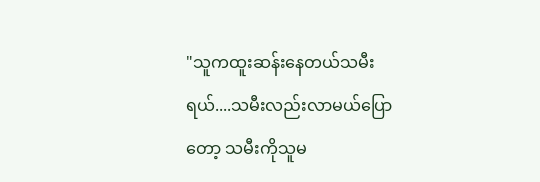"သူကထူးဆန်းနေတယ်သမီးရယ်....သမီးလည်းလာမယ်ပြောတော့ သမီးကိုသူမ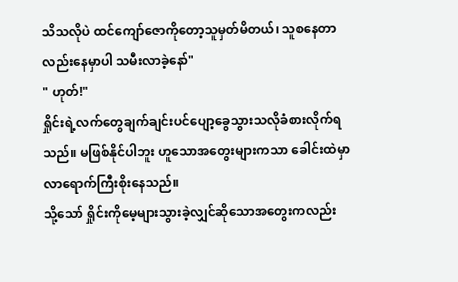သိသလိုပဲ ထင်ကျော်ဇောကိုတော့သူမှတ်မိတယ်၊ သူစနေတာလည်းနေမှာပါ သမီးလာခဲ့နော်"
" ဟုတ်!"
ရှိုင်းရဲ့လက်တွေချက်ချင်းပင်ပျော့ခွေသွားသလိုခံစားလိုက်ရသည်။ မဖြစ်နိုင်ပါဘူး ဟူသောအတွေးများကသာ ခေါင်းထဲမှာ လာရောက်ကြီးစိုးနေသည်။
သို့သော် ရှိုင်းကိုမေ့များသွားခဲ့လျှင်ဆိုသောအတွေးကလည်း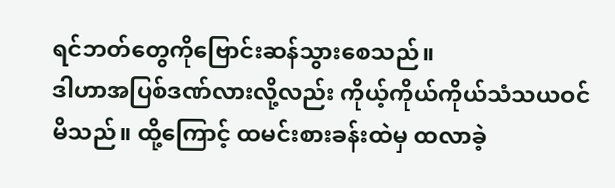ရင်ဘတ်တွေကိုဗြောင်းဆန်သွားစေသည်။
ဒါဟာအပြစ်ဒဏ်လားလို့လည်း ကိုယ့်ကိုယ်ကိုယ်သံသယဝင်မိသည်။ ထို့ကြောင့် ထမင်းစားခန်းထဲမှ ထလာခဲ့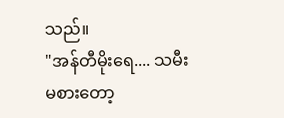သည်။
"အန်တီမိုးရေ.... သမီးမစားတော့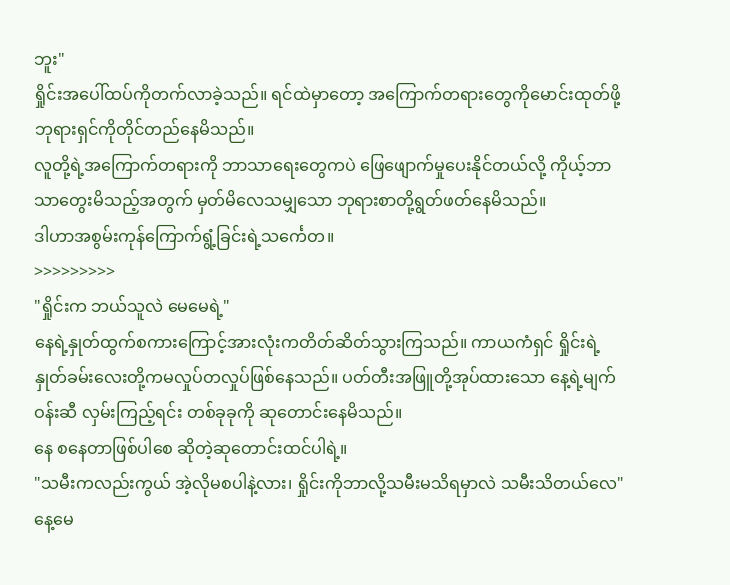ဘူး"
ရှိုင်းအပေါ်ထပ်ကိုတက်လာခဲ့သည်။ ရင်ထဲမှာတော့ အကြောက်တရားတွေကိုမောင်းထုတ်ဖို့ ဘုရားရှင်ကိုတိုင်တည်နေမိသည်။
လူတို့ရဲ့အကြောက်တရားကို ဘာသာရေးတွေကပဲ ဖြေဖျောက်မှုပေးနိုင်တယ်လို့ ကိုယ့်ဘာသာတွေးမိသည့်အတွက် မှတ်မိလေသမျှသော ဘုရားစာတို့ရွတ်ဖတ်နေမိသည်။
ဒါဟာအစွမ်းကုန်ကြောက်ရွံ့ခြင်းရဲ့သင်္ကေတ။
>>>>>>>>>
"ရှိုင်းက ဘယ်သူလဲ မေမေရဲ့"
နေရဲ့နှုတ်ထွက်စကားကြောင့်အားလုံးကတိတ်ဆိတ်သွားကြသည်။ ကာယကံရှင် ရှိုင်းရဲ့နှုတ်ခမ်းလေးတို့ကမလှုပ်တလှုပ်ဖြစ်နေသည်။ ပတ်တီးအဖြူတို့အုပ်ထားသော နေ့ရဲ့မျက်ဝန်းဆီ လှမ်းကြည့်ရင်း တစ်ခုခုကို ဆုတောင်းနေမိသည်။
နေ စနေတာဖြစ်ပါစေ ဆိုတဲ့ဆုတောင်းထင်ပါရဲ့။
"သမီးကလည်းကွယ် အဲ့လိုမစပါနဲ့လား၊ ရှိုင်းကိုဘာလို့သမီးမသိရမှာလဲ သမီးသိတယ်လေ"
နေ့မေ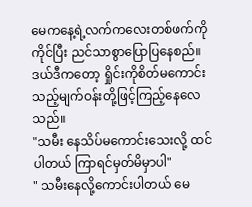မေကနေ့ရဲ့လက်ကလေးတစ်ဖက်ကိုကိုင်ပြီး ညင်သာစွာပြောပြနေစည်။ ဒယ်ဒီကတော့ ရှိုင်းကိုစိတ်မကောင်းသည့်မျက်ဝန်းတို့ဖြင့်ကြည့်နေလေသည်။
"သမီး နေသိပ်မကောင်းသေးလို့ ထင်ပါတယ် ကြာရင်မှတ်မိမှာပါ"
" သမီးနေလို့ကောင်းပါတယ် မေ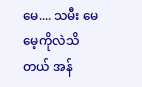မေ.... သမီး မေမေ့ကိုလဲသိတယ် အန်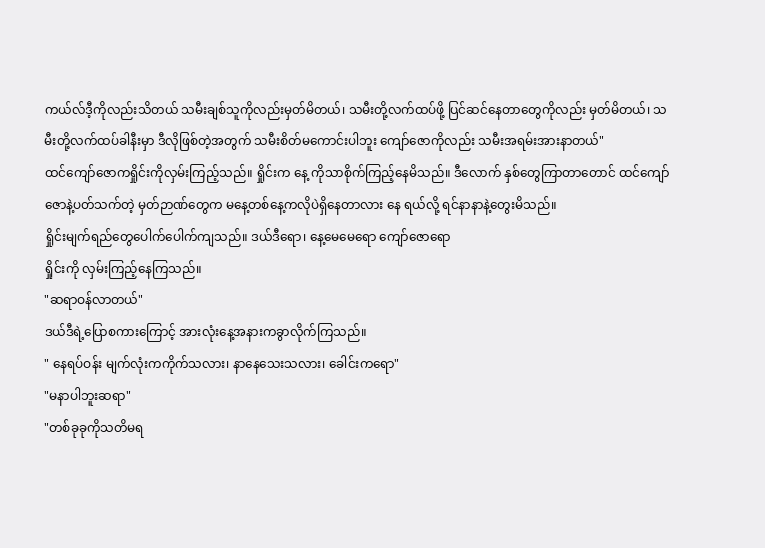ကယ်လ်ဒီ့ကိုလည်းသိတယ် သမီးချစ်သူကိုလည်းမှတ်မိတယ်၊ သမီးတို့လက်ထပ်ဖို့ ပြင်ဆင်နေတာတွေကိုလည်း မှတ်မိတယ်၊ သမီးတို့လက်ထပ်ခါနီးမှာ ဒီလိုဖြစ်တဲ့အတွက် သမီးစိတ်မကောင်းပါဘူး ကျော်ဇောကိုလည်း သမီးအရမ်းအားနာတယ်"
ထင်ကျော်ဇောကရှိုင်းကိုလှမ်းကြည့်သည်။ ရှိုင်းက နေ့ ကိုသာစိုက်ကြည့်နေမိသည်။ ဒီလောက် နှစ်တွေကြာတာတောင် ထင်ကျော်ဇောနဲ့ပတ်သက်တဲ့ မှတ်ဉာဏ်တွေက မနေ့တစ်နေ့ကလိုပဲရှိနေတာလား နေ ရယ်လို့ ရင်နာနာနဲ့တွေးမိသည်။
ရှိုင်းမျက်ရည်တွေပေါက်ပေါက်ကျသည်။ ဒယ်ဒီရော၊ နေ့မေမေရော ကျော်ဇောရော
ရှိုင်းကို လှမ်းကြည့်နေကြသည်။
"ဆရာဝန်လာတယ်"
ဒယ်ဒီရဲ့ပြောစကားကြောင့် အားလုံးနေ့အနားကခွာလိုက်ကြသည်။
" နေရပ်ဝန်း မျက်လုံးကကိုက်သလား၊ နာနေသေးသလား၊ ခေါင်းကရော"
"မနာပါဘူးဆရာ"
"တစ်ခုခုကိုသတိမရ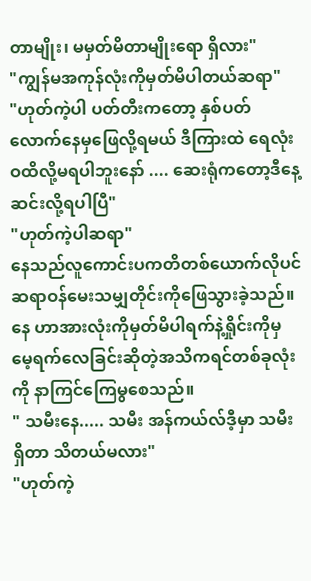တာမျိုး၊ မမှတ်မိတာမျိုးရော ရှိလား"
"ကျွန်မအကုန်လုံးကိုမှတ်မိပါတယ်ဆရာ"
"ဟုတ်ကဲ့ပါ ပတ်တီးကတော့ နှစ်ပတ်လောက်နေမှဖြေလို့ရမယ် ဒီကြားထဲ ရေလုံးဝထိလို့မရပါဘူးနော် .... ဆေးရုံကတော့ဒီနေ့ဆင်းလို့ရပါပြီ"
"ဟုတ်ကဲ့ပါဆရာ"
နေသည်လူကောင်းပကတိတစ်ယောက်လိုပင်ဆရာဝန်မေးသမျှတိုင်းကိုဖြေသွားခဲ့သည်။ နေ ဟာအားလုံးကိုမှတ်မိပါရက်နဲ့ရှိုင်းကိုမှ မေ့ရက်လေခြင်းဆိုတဲ့အသိကရင်တစ်ခုလုံးကို နာကြင်ကြေမွစေသည်။
" သမီးနေ..... သမီး အန်ကယ်လ်ဒီ့မှာ သမီးရှိတာ သိတယ်မလား"
"ဟုတ်ကဲ့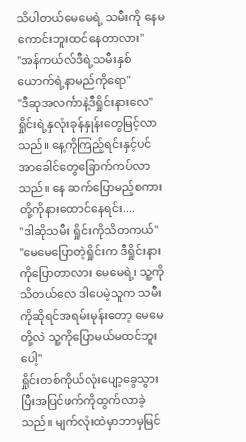သိပါတယ်မေမေရဲ့ သမီးကို နေမကောင်းဘူးထင်နေတာလား"
"အန်ကယ်လ်ဒီရဲ့သမီးနှစ်ယောက်ရဲ့နာမည်ကိုရော"
"ဒီဆုအလင်္ကာနဲ့ဒီရှိုင်းနားလေ"
ရှိုင်းရဲ့နှလုံးခုန်နှုန်းတွေမြင့်လာသည်။ နေ့ကိုကြည့်ရင်းနှင့်ပင်အာခေါင်တွေခြောက်ကပ်လာသည်။ နေ ဆက်ပြောမည့်စကားတို့ကိုနားထောင်နေရင်း....
"ဒါဆိုသမီး ရှိုင်းကိုသိတကယ်"
"မေမေပြောတဲ့ရှိုင်းက ဒီရှိုင်းနားကိုပြောတာလား မေမေရဲ့၊ သူ့ကိုသိတယ်လေ ဒါပေမဲ့သူက သမီးကိုဆိုရင်အရမ်းမုန်းတော့ မေမေတို့လဲ သူ့ကိုပြောမယ်မထင်ဘူးပေါ့"
ရှိုင်းတစ်ကိုယ်လုံးပျော့ခွေသွားပြီးအပြင်ဖက်ကိုထွက်လာခဲ့သည်။ မျက်လုံးထဲမှာဘာမှမြင်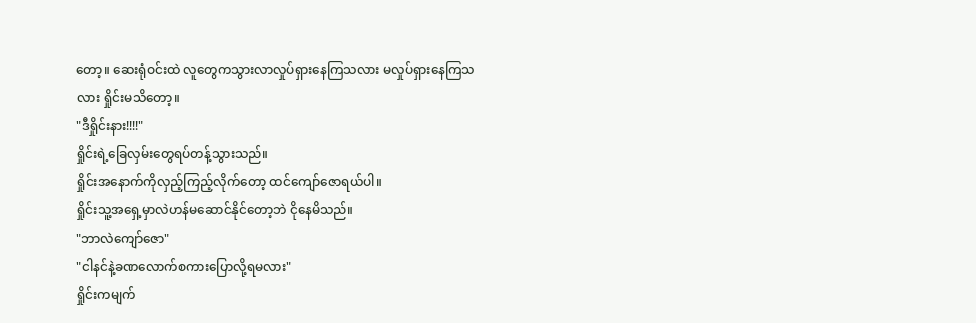တော့။ ဆေးရုံဝင်းထဲ လူတွေကသွားလာလှုပ်ရှားနေကြသလား မလှုပ်ရှားနေကြသလား ရှိုင်းမသိတော့။
"ဒီရှိုင်းနား!!!!"
ရှိုင်းရဲ့ခြေလှမ်းတွေရပ်တန့်သွားသည်။
ရှိုင်းအနောက်ကိုလှည့်ကြည့်လိုက်တော့ ထင်ကျော်ဇောရယ်ပါ။
ရှိုင်းသူ့အရှေ့မှာလဲဟန်မဆောင်နိုင်တော့ဘဲ ငိုနေမိသည်။
"ဘာလဲကျော်ဇော"
"ငါနင်နဲ့ခဏလောက်စကားပြောလို့ရမလား"
ရှိုင်းကမျက်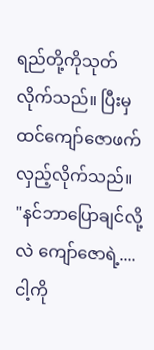ရည်တို့ကိုသုတ်လိုက်သည်။ ပြီးမှ ထင်ကျော်ဇောဖက်လှည့်လိုက်သည်။
"နင်ဘာပြောချင်လို့လဲ ကျော်ဇောရဲ့.... ငါ့ကို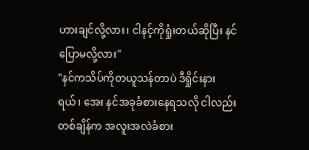ဟားချင်လို့လား၊ ငါနင့်ကိုရှုံးတယ်ဆိုပြီး နင်ပြောမလို့လား"
"နင်ကသိပ်ကိုတယူသန်တာပဲ ဒီရှိုင်းနားရယ်၊ အေး နင်အခုခံစားနေရသလို ငါလည်းတစ်ချိန်က အလူးအလဲခံစား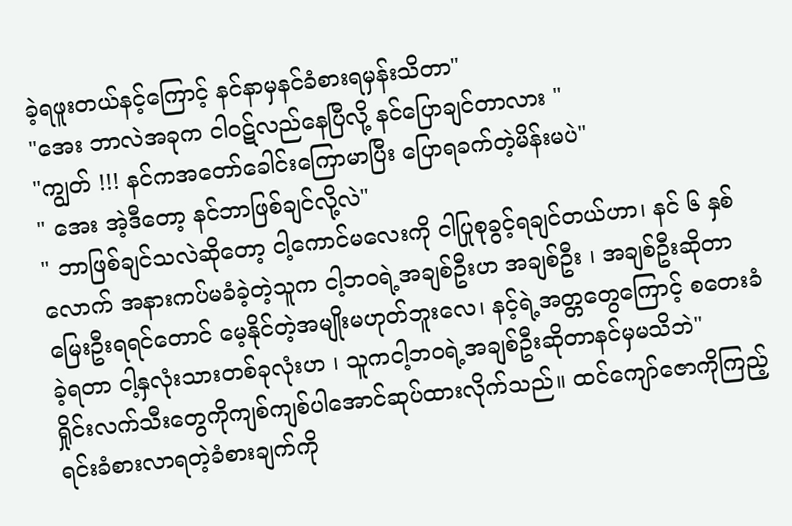ခဲ့ရဖူးတယ်နင့်ကြောင့် နင်နာမှနင်ခံစားရမှန်းသိတာ"
"အေး ဘာလဲအခုက ငါဝဋ်လည်နေပြီလို့ နင်ပြောချင်တာလား "
"ကျွတ် !!! နင်ကအတော်ခေါင်းကြောမာပြီး ပြောရခက်တဲ့မိန်းမပဲ"
" အေး အဲ့ဒီတော့ နင်ဘာဖြစ်ချင်လို့လဲ"
" ဘာဖြစ်ချင်သလဲဆိုတော့ ငါ့ကောင်မလေးကို ငါပြုစုခွင့်ရချင်တယ်ဟာ၊ နင် ၆ နှစ်လောက် အနားကပ်မခံခဲ့တဲ့သူက ငါ့ဘဝရဲ့အချစ်ဦးဟ အချစ်ဦး ၊ အချစ်ဦးဆိုတာ မြေးဦးရရင်တောင် မေ့နိုင်တဲ့အမျိုးမဟုတ်ဘူးလေ၊ နင့်ရဲ့အတ္တတွေကြောင့် စတေးခံခဲ့ရတာ ငါ့နှလုံးသားတစ်ခုလုံးဟ ၊ သူကငါ့ဘဝရဲ့အချစ်ဦးဆိုတာနင်မှမသိဘဲ"
ရှိုင်းလက်သီးတွေကိုကျစ်ကျစ်ပါအောင်ဆုပ်ထားလိုက်သည်။ ထင်ကျော်ဇောကိုကြည့်ရင်းခံစားလာရတဲ့ခံစားချက်ကို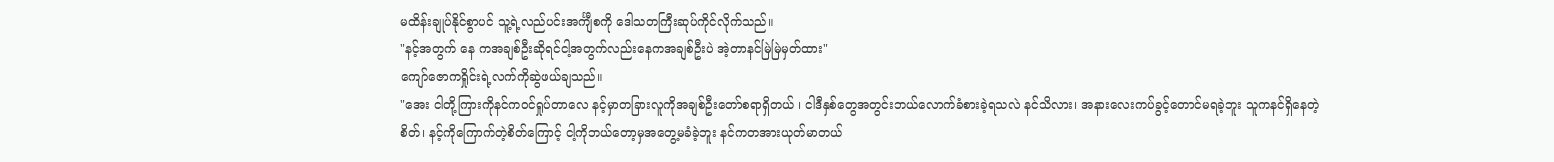မထိန်းချုပ်နိုင်စွာပင် သူ့ရဲ့လည်ပင်းအင်္ကျီစကို ဒေါသတကြီးဆုပ်ကိုင်လိုက်သည်။
"နင့်အတွက် နေ ကအချစ်ဦးဆိုရင်ငါ့အတွက်လည်းနေကအချစ်ဦးပဲ အဲ့တာနင်မြဲမြဲမှတ်ထား"
ကျော်ဇောကရှိုင်းရဲ့လက်ကိုဆွဲဖယ်ချသည်။
"အေး ငါတို့ကြားကိုနင်ကဝင်ရှုပ်တာလေ နင့်မှာတခြားလူကိုအချစ်ဦးတော်စရာရှိတယ် ၊ ငါဒီနှစ်တွေအတွင်းဘယ်လောက်ခံစားခဲ့ရသလဲ နင်သိလား၊ အနားလေးကပ်ခွင့်တောင်မရခဲ့ဘူး သူကနင်ရှိနေတဲ့စိတ်၊ နင့်ကိုကြောက်တဲ့စိတ်ကြောင့် ငါ့ကိုဘယ်တော့မှအတွေ့မခံခဲ့ဘူး နင်ကတအားယုတ်မာတယ်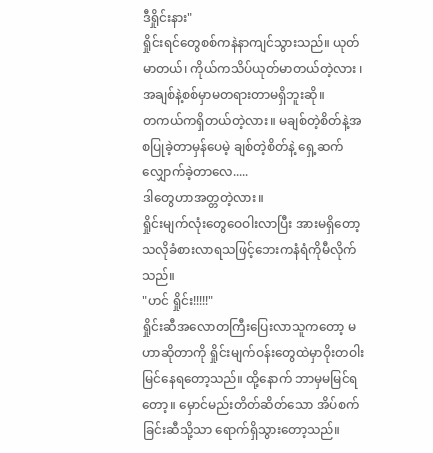ဒီရှိုင်းနား"
ရှိုင်းရင်တွေစစ်ကနဲနာကျင်သွားသည်။ ယုတ်မာတယ်၊ ကိုယ်ကသိပ်ယုတ်မာတယ်တဲ့လား ၊ အချစ်နဲ့စစ်မှာမတရားတာမရှိဘူးဆို။
တကယ်ကရှိတယ်တဲ့လား။ မချစ်တဲ့စိတ်နဲ့အစပြုခဲ့တာမှန်ပေမဲ့ ချစ်တဲ့စိတ်နဲ့ ရှေ့ဆက်လျှောက်ခဲ့တာလေ.....
ဒါတွေဟာအတ္တတဲ့လား။
ရှိုင်းမျက်လုံးတွေဝေဝါးလာပြီး အားမရှိတော့သလိုခံစားလာရသဖြင့်ဘေးကနံရံကိုမီလိုက်သည်။
"ဟင် ရှိုင်း!!!!!"
ရှိုင်းဆီအလောတကြီးပြေးလာသူကတော့ မဟာဆိုတာကို ရှိုင်းမျက်ဝန်းတွေထဲမှာဝိုးတဝါးမြင်နေရတော့သည်။ ထို့နောက် ဘာမှမမြင်ရတော့။ မှောင်မည်းတိတ်ဆိတ်သော အိပ်စက်ခြင်းဆီသို့သာ ရောက်ရှိသွားတော့သည်။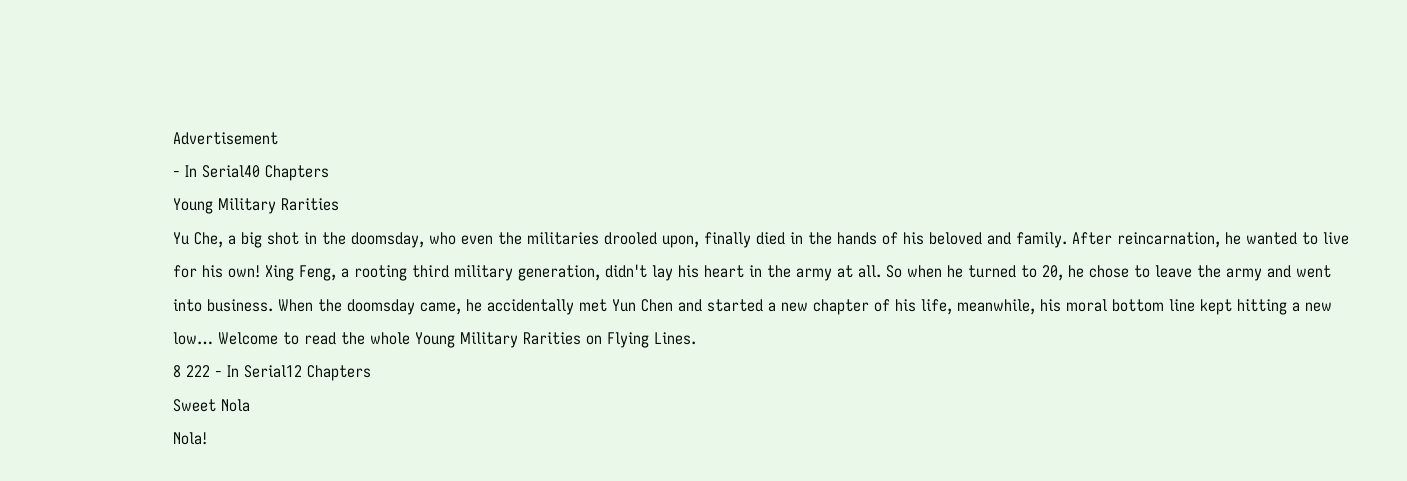Advertisement
- In Serial40 Chapters
Young Military Rarities
Yu Che, a big shot in the doomsday, who even the militaries drooled upon, finally died in the hands of his beloved and family. After reincarnation, he wanted to live for his own! Xing Feng, a rooting third military generation, didn't lay his heart in the army at all. So when he turned to 20, he chose to leave the army and went into business. When the doomsday came, he accidentally met Yun Chen and started a new chapter of his life, meanwhile, his moral bottom line kept hitting a new low… Welcome to read the whole Young Military Rarities on Flying Lines.
8 222 - In Serial12 Chapters
Sweet Nola
Nola!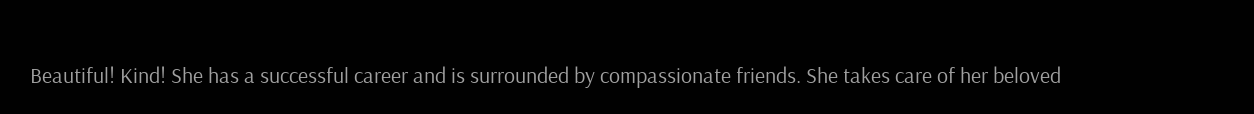Beautiful! Kind! She has a successful career and is surrounded by compassionate friends. She takes care of her beloved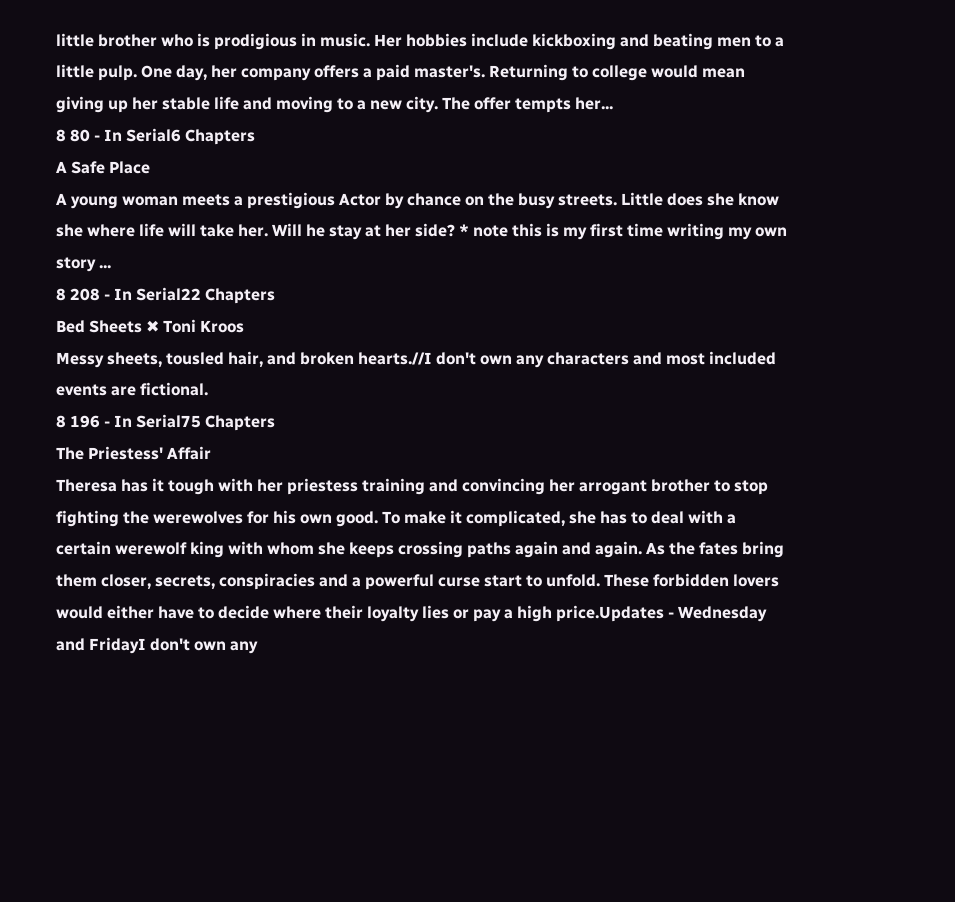little brother who is prodigious in music. Her hobbies include kickboxing and beating men to a little pulp. One day, her company offers a paid master's. Returning to college would mean giving up her stable life and moving to a new city. The offer tempts her...
8 80 - In Serial6 Chapters
A Safe Place
A young woman meets a prestigious Actor by chance on the busy streets. Little does she know she where life will take her. Will he stay at her side? * note this is my first time writing my own story ...
8 208 - In Serial22 Chapters
Bed Sheets ✖ Toni Kroos
Messy sheets, tousled hair, and broken hearts.//I don't own any characters and most included events are fictional.
8 196 - In Serial75 Chapters
The Priestess' Affair
Theresa has it tough with her priestess training and convincing her arrogant brother to stop fighting the werewolves for his own good. To make it complicated, she has to deal with a certain werewolf king with whom she keeps crossing paths again and again. As the fates bring them closer, secrets, conspiracies and a powerful curse start to unfold. These forbidden lovers would either have to decide where their loyalty lies or pay a high price.Updates - Wednesday and FridayI don't own any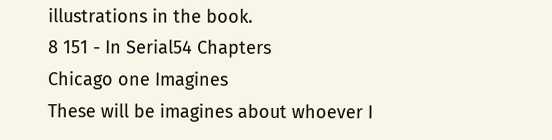illustrations in the book.
8 151 - In Serial54 Chapters
Chicago one Imagines
These will be imagines about whoever I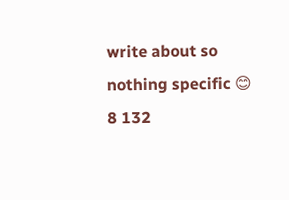write about so nothing specific 😊
8 132